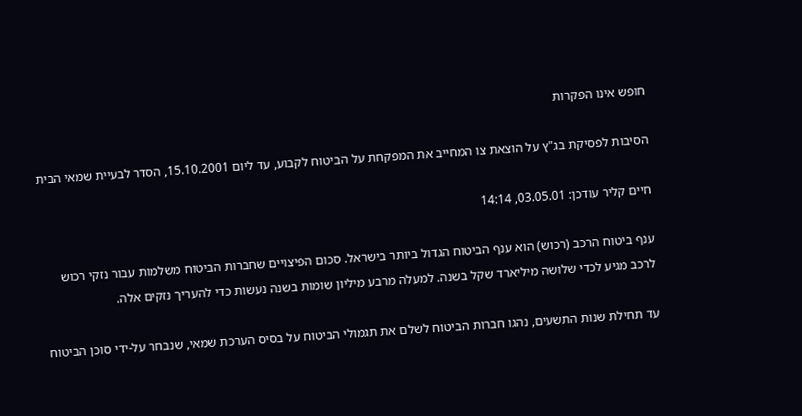חופש אינו הפקרות

הסיבות לפסיקת בג"ץ על הוצאת צו המחייב את המפקחת על הביטוח לקבוע, עד ליום 15.10.2001, הסדר לבעיית שמאי הבית

חיים קליר עודכן: 03.05.01, 14:14

ענף ביטוח הרכב (רכוש) הוא ענף הביטוח הגדול ביותר בישראל. סכום הפיצויים שחברות הביטוח משלמות עבור נזקי רכוש לרכב מגיע לכדי שלושה מיליארד שקל בשנה. למעלה מרבע מיליון שומות בשנה נעשות כדי להעריך נזקים אלה.

עד תחילת שנות התשעים, נהגו חברות הביטוח לשלם את תגמולי הביטוח על בסיס הערכת שמאי, שנבחר על-ידי סוכן הביטוח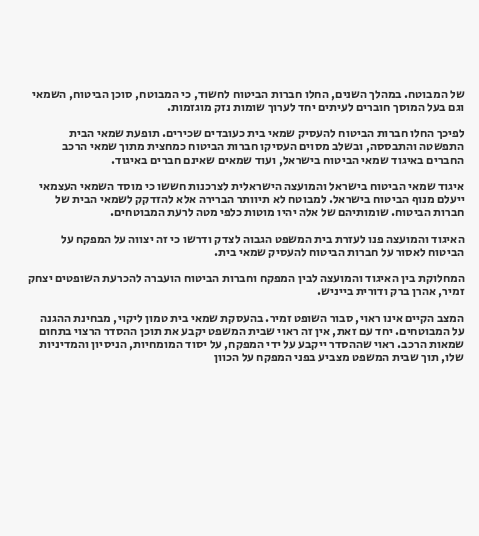של המבוטח. במהלך השנים, החלו חברות הביטוח לחשוד, כי המבוטח, סוכן הביטוח, השמאי וגם בעל המוסך חוברים לעיתים יחד לערוך שומות נזק מוגזמות.

לפיכך החלו חברות הביטוח להעסיק שמאי בית כעובדים שכירים. תופעת שמאי הבית התפשטה והתבססה, ובשלב מסוים העסיקו חברות הביטוח כמחצית מתוך שמאי הרכב החברים באיגוד שמאי הביטוח בישראל, ועוד שמאים שאינם חברים באיגוד.

איגוד שמאי הביטוח בישראל והמועצה הישראלית לצרכנות חששו כי מוסד השמאי העצמאי ייעלם מנוף הביטוח בישראל. למבוטח לא תיוותר הברירה אלא להזדקק לשמאי הבית של חברות הביטוח. שומותיהם של אלה יהיו מוטות כלפי מטה לרעת המבוטחים.

האיגוד והמועצה פנו לעזרת בית המשפט הגבוה לצדק ודרשו כי זה יצווה על המפקח על הביטוח לאסור על חברות הביטוח להעסיק שמאי בית.

המחלוקת בין האיגוד והמועצה לבין המפקח וחברות הביטוח הועברה להכרעת השופטים יצחק זמיר, אהרן ברק ודורית בייניש.

המצב הקיים אינו ראוי, סבור השופט זמיר. בהעסקת שמאי בית טמון ליקוי, מבחינת ההגנה על המבוטחים. יחד עם זאת, אין זה ראוי שבית המשפט יקבע את תוכן ההסדר הרצוי בתחום שמאות הרכב. ראוי שההסדר ייקבע על ידי המפקח, על יסוד המומחיות, הניסיון והמדיניות שלו, תוך שבית המשפט מצביע בפני המפקח על הכוון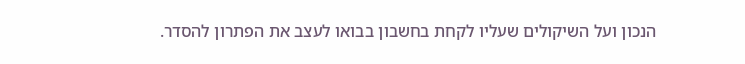הנכון ועל השיקולים שעליו לקחת בחשבון בבואו לעצב את הפתרון להסדר.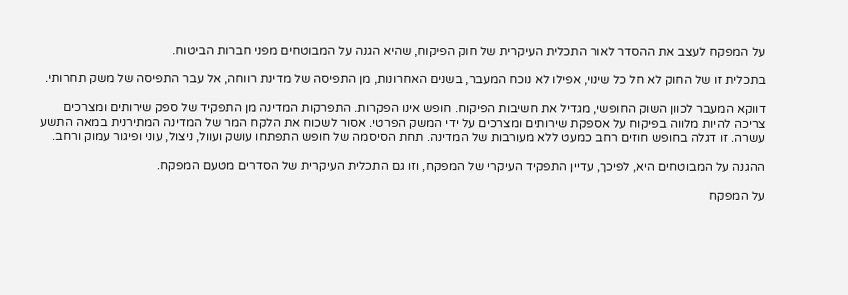על המפקח לעצב את ההסדר לאור התכלית העיקרית של חוק הפיקוח, שהיא הגנה על המבוטחים מפני חברות הביטוח.

בתכלית זו של החוק לא חל כל שינוי, אפילו לא נוכח המעבר, בשנים האחרונות, מן התפיסה של מדינת רווחה, אל עבר התפיסה של משק תחרותי.

דווקא המעבר לכוון השוק החופשי, מגדיל את חשיבות הפיקוח. חופש אינו הפקרות. התפרקות המדינה מן התפקיד של ספק שירותים ומצרכים צריכה להיות מלווה בפיקוח על אספקת שירותים ומצרכים על ידי המשק הפרטי. אסור לשכוח את הלקח המר של המדינה המתירנית במאה התשע עשרה. זו דגלה בחופש חוזים רחב כמעט ללא מעורבות של המדינה. תחת הסיסמה של חופש התפתחו עושק ועוול, ניצול, עוני ופיגור עמוק ורחב.

ההגנה על המבוטחים היא, לפיכך, עדיין התפקיד העיקרי של המפקח, וזו גם התכלית העיקרית של הסדרים מטעם המפקח.

על המפקח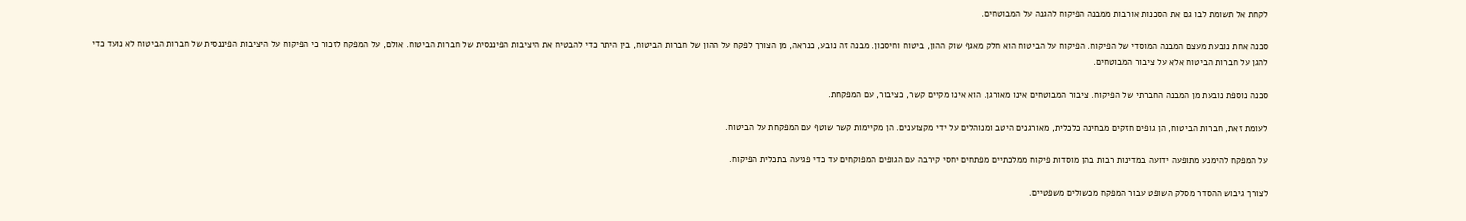לקחת אל תשומת לבו גם את הסכנות אורבות ממבנה הפיקוח להגנה על המבוטחים.

סכנה אחת נובעת מעצם המבנה המוסדי של הפיקוח. הפיקוח על הביטוח הוא חלק מאגף שוק ההון, ביטוח וחיסכון. מבנה זה נובע, כנראה, מן הצורך לפקח על ההון של חברות הביטוח, בין היתר כדי להבטיח את היציבות הפיננסית של חברות הביטוח. אולם, על המפקח לזכור כי הפיקוח על היציבות הפיננסית של חברות הביטוח לא נועד כדי להגן על חברות הביטוח אלא על ציבור המבוטחים.

סכנה נוספת נובעת מן המבנה החברתי של הפיקוח. ציבור המבוטחים אינו מאורגן. הוא אינו מקיים קשר, כציבור, עם המפקחת.

לעומת זאת, חברות הביטוח, הן גופים חזקים מבחינה כלכלית, מאורגנים היטב ומנוהלים על ידי מקצוענים. הן מקיימות קשר שוטף עם המפקחת על הביטוח.

על המפקח להימנע מתופעה ידועה במדינות רבות בהן מוסדות פיקוח ממלכתיים מפתחים יחסי קירבה עם הגופים המפוקחים עד כדי פגיעה בתכלית הפיקוח.

לצורך גיבוש ההסדר מסלק השופט עבור המפקח מכשולים משפטיים.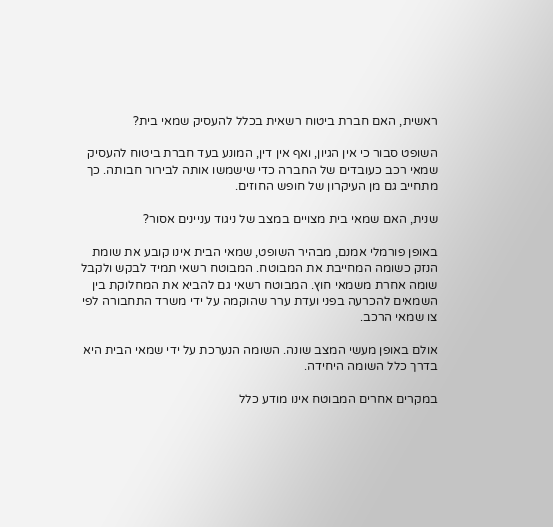ראשית, האם חברת ביטוח רשאית בכלל להעסיק שמאי בית?

השופט סבור כי אין הגיון, ואף אין דין, המונע בעד חברת ביטוח להעסיק שמאי רכב כעובדים של החברה כדי שישמשו אותה לבירור חבותה. כך מתחייב גם מן העיקרון של חופש החוזים.

שנית, האם שמאי בית מצויים במצב של ניגוד עניינים אסור?

באופן פורמלי אמנם, מבהיר השופט, שמאי הבית אינו קובע את שומת הנזק כשומה המחייבת את המבוטח. המבוטח רשאי תמיד לבקש ולקבל שומה אחרת משמאי חוץ. המבוטח רשאי גם להביא את המחלוקת בין השמאים להכרעה בפני ועדת ערר שהוקמה על ידי משרד התחבורה לפי צו שמאי הרכב.

אולם באופן מעשי המצב שונה. השומה הנערכת על ידי שמאי הבית היא בדרך כלל השומה היחידה.

במקרים אחרים המבוטח אינו מודע כלל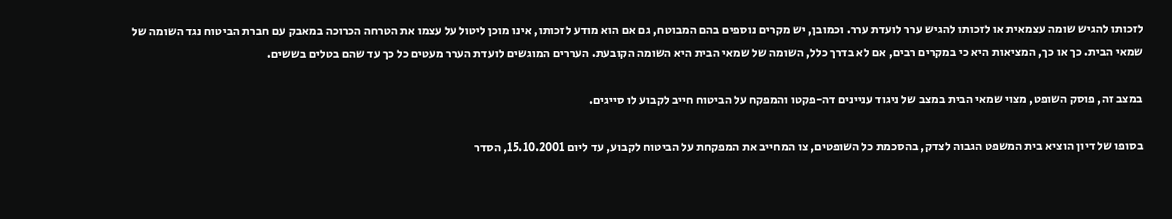לזכותו להגיש שומה עצמאית או לזכותו להגיש ערר לועדת ערר. וכמובן, יש מקרים נוספים בהם המבוטח, גם אם הוא מודע לזכותו, אינו מוכן ליטול על עצמו את הטרחה הכרוכה במאבק עם חברת הביטוח נגד השומה של שמאי הבית. כך או כך, המציאות היא כי במקרים רבים, אם לא בדרך כלל, השומה של שמאי הבית היא השומה הקובעת. העררים המוגשים לועדת הערר מעטים כל כך עד שהם בטלים בששים.

במצב זה, פוסק השופט, מצוי שמאי הבית במצב של ניגוד עניינים דה-פקטו והמפקח על הביטוח חייב לקבוע לו סייגים.

בסופו של דיון הוציא בית המשפט הגבוה לצדק, בהסכמת כל השופטים, צו המחייב את המפקחת על הביטוח לקבוע, עד ליום 15.10.2001, הסדר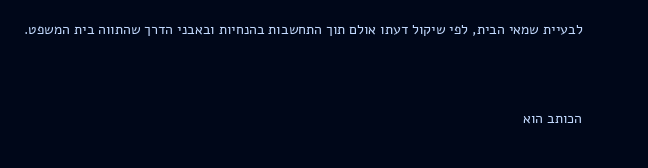לבעיית שמאי הבית, לפי שיקול דעתו אולם תוך התחשבות בהנחיות ובאבני הדרך שהתווה בית המשפט.



הכותב הוא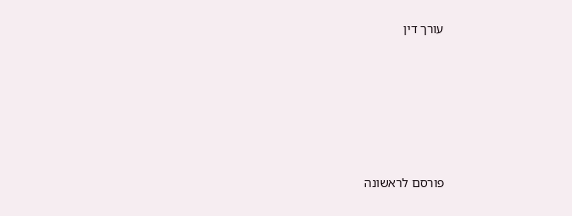עורך דין










פורסם לראשונה